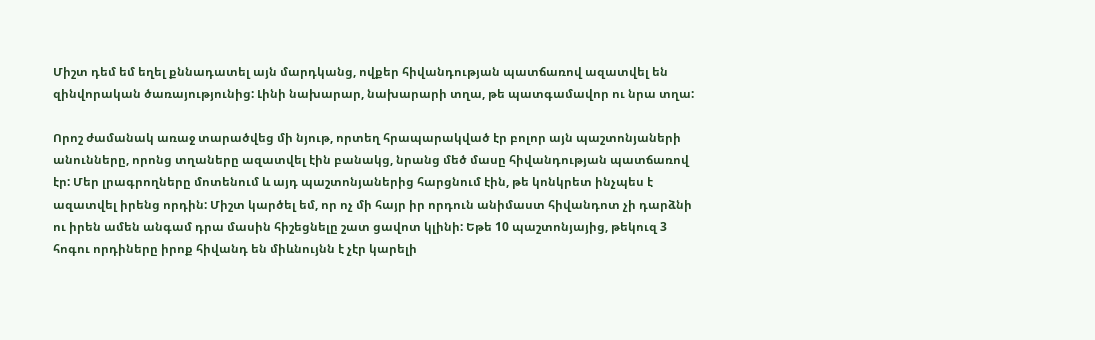Միշտ դեմ եմ եղել քննադատել այն մարդկանց, ովքեր հիվանդության պատճառով ազատվել են զինվորական ծառայությունից: Լինի նախարար, նախարարի տղա, թե պատգամավոր ու նրա տղա:

Որոշ ժամանակ առաջ տարածվեց մի նյութ, որտեղ հրապարակված էր բոլոր այն պաշտոնյաների անունները, որոնց տղաները ազատվել էին բանակց, նրանց մեծ մասը հիվանդության պատճառով էր: Մեր լրագրողները մոտենում և այդ պաշտոնյաներից հարցնում էին, թե կոնկրետ ինչպես է ազատվել իրենց որդին: Միշտ կարծել եմ, որ ոչ մի հայր իր որդուն անիմաստ հիվանդոտ չի դարձնի ու իրեն ամեն անգամ դրա մասին հիշեցնելը շատ ցավոտ կլինի: Եթե 10 պաշտոնյայից, թեկուզ 3 հոգու որդիները իրոք հիվանդ են միևնույնն է չէր կարելի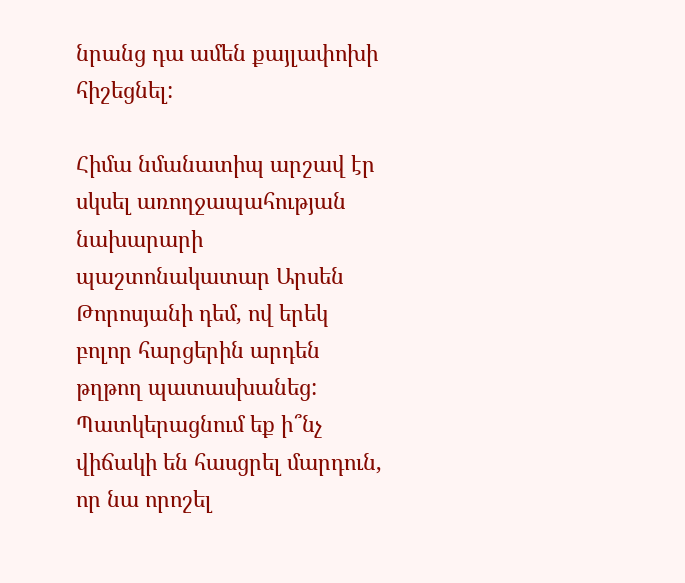նրանց դա ամեն քայլափոխի հիշեցնել:

Հիմա նմանատիպ արշավ էր սկսել առողջապահության նախարարի պաշտոնակատար Արսեն Թորոսյանի դեմ, ով երեկ բոլոր հարցերին արդեն թղթող պատասխանեց: Պատկերացնում եք ի՞նչ վիճակի են հասցրել մարդուն, որ նա որոշել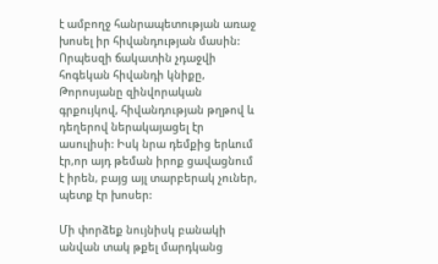է ամբողջ հանրապետության առաջ խոսել իր հիվանդության մասին: Որպեսզի ճակատին չդաջվի հոգեկան հիվանդի կնիքը, Թորոսյանը զինվորական գրքույկով, հիվանդության թղթով և դեղերով ներակայացել էր ասուլիսի: Իսկ նրա դեմքից երևում էր,որ այդ թեման իրոք ցավացնում է իրեն, բայց այլ տարբերակ չուներ, պետք էր խոսեր:

Մի փորձեք նույնիսկ բանակի անվան տակ թքել մարդկանց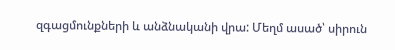զգացմունքների և անձնականի վրա: Մեղմ ասած՝ սիրուն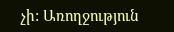չի: Առողջություն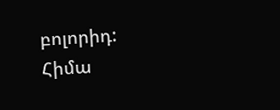բոլորիդ:
Հիմա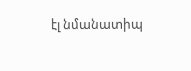էլ նմանատիպ